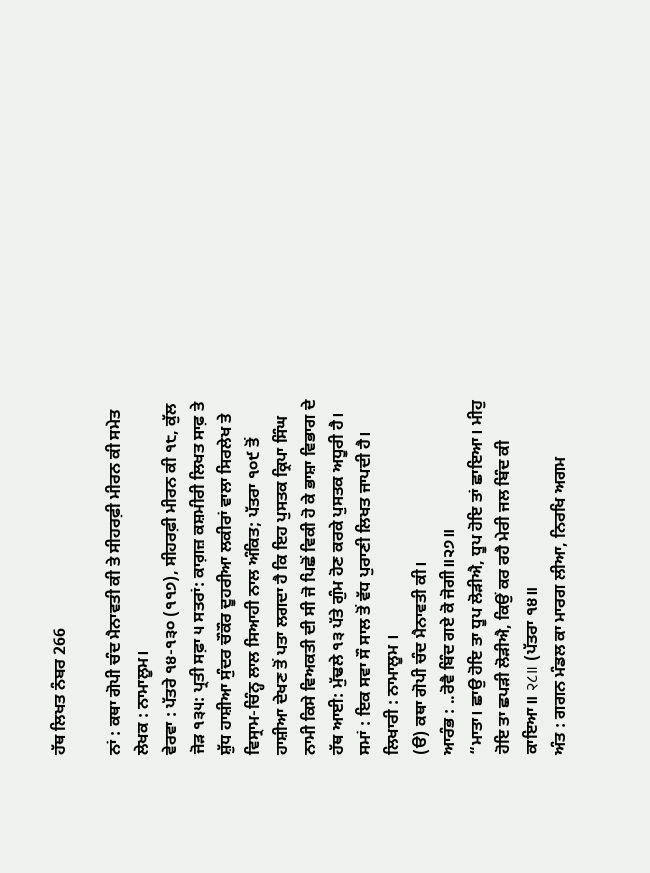ਹੱਥ ਲਿਖਤ ਨੰਬਰ 266

ਨਾਂ : ਕਥਾ ਗੋਪੀ ਚੰਦ ਮੈਨਾਵਤੀ ਕੀ ਤੇ ਸੀਹਰਫ਼ੀ ਮੀਰਨ ਕੀ ਸਮੇਤ
ਲੇਖਕ : ਨਾਮਾਲੂਮ।
ਵੇਰਵਾ : ਪੱਤਰੇ ੧੪-੧੩੦ (੧੧੭), ਸੀਹਰਫ਼ੀ ਮੀਰਨ ਕੀ ੧੮, ਕੁੱਲ ਜੋੜ ੧੩੫: ਪ੍ਰਤੀ ਸਫ਼ਾ ੫ ਸਤਰਾਂ: ਕਾਗ਼ਜ਼ ਕਸ਼ਮੀਰੀ ਲਿਖਤ ਸਾਫ਼ ਤੇ ਸ਼ੁੱਧ ਹਾਸ਼ੀਆ ਸੁੰਦਰ ਚੌਕੌਰ ਦੂਹਰੀਆ ਲਕੀਰਾਂ ਵਾਲਾ ਸਿਰਲੇਖ ਤੇ ਵਿਸ੍ਰਾਮ-ਚਿੰਨ੍ਹ ਲਾਲ ਸਿਆਹੀ ਨਾਲ ਅੰਕਿਤ; ਪੱਤਰਾ ੧੦੯ ਤੋਂ ਹਾਸ਼ੀਆ ਦੇਖਣ ਤੋਂ ਪਤਾ ਲਗਦਾ ਹੈ ਕਿ ਇਹ ਪੁਸਤਕ ਕ੍ਰਿਪਾ ਸਿੰਘ ਨਾਮੀ ਕਿਸੇ ਵਿਅਕਤੀ ਦੀ ਸੀ ਜੋ ਪਿਛੋਂ ਵਿਕੀ ਹੋ ਕੇ ਭਾਸ਼ਾ ਵਿਭਾਗ ਦੇ ਹੱਥ ਆਈ: ਮੁੱਢਲੇ ੧੩ ਪੱਤੇ ਗੁੰਮ ਹੋਣ ਕਰਕੇ ਪੁਸਤਕ ਅਧੂਰੀ ਹੈ।
ਸਮਾਂ : ਇਕ ਸਵਾ ਸੌ ਸਾਲ ਤੋਂ ਵੱਧ ਪੁਰਾਣੀ ਲਿਖਤ ਜਾਪਦੀ ਹੈ।
ਲਿਖਾਰੀ : ਨਾਮਾਲੂਮ ।
(ੳ) ਕਥਾ ਗੋਪੀ ਚੰਦ ਮੈਨਾਵਤੀ ਕੀ।
ਆਰੰਭ : ..ਰੋਵੈ ਬਿੰਦ ਗਏ ਕੋ ਜੋਗੀ॥੨੭॥
“ਮਾਤਾ। ਛਾਉ ਹੋਇ ਤਾ ਧੂਪ ਲੋੜੀਐ, ਧੂਪ ਹੋਇ ਤਾਂ ਛਾਇਆ। ਮੀਹੁ ਹੋਇ ਤਾ ਛਪੜੀ ਲੋੜੀਐ, ਕਿਉਂ ਕਰ ਰਹੈ ਮੇਰੀ ਜਲ ਬਿੰਦ ਕੀ ਕਾਇਆ॥ २८॥ (ਪੱਤਰਾ ੧੪॥
ਅੰਤ : ਗਗਨ ਮੰਡਲ ਕਾ ਮਾਰਗ ਲੀਆ, ਨਿਰਖਿ ਅਗਮ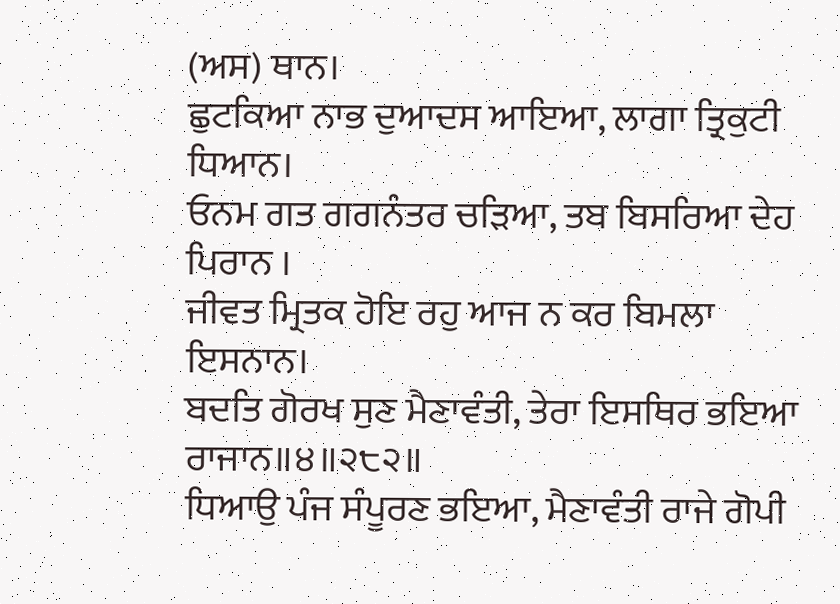(ਅਸ) ਥਾਨ।
ਛੁਟਕਿਆ ਨਾਭ ਦੁਆਦਸ ਆਇਆ, ਲਾਗਾ ਤ੍ਰਿਕੁਟੀ ਧਿਆਨ।
ਓਨਮ ਗਤ ਗਗਨੰਤਰ ਚੜਿਆ, ਤਬ ਬਿਸਰਿਆ ਦੇਹ ਪਿਰਾਨ ।
ਜੀਵਤ ਮ੍ਰਿਤਕ ਹੋਇ ਰਹੁ ਆਜ ਨ ਕਰ ਬਿਮਲਾ ਇਸਨਾਨ।
ਬਦਤਿ ਗੋਰਖ ਸੁਣ ਮੈਣਾਵੰਤੀ, ਤੇਰਾ ਇਸਥਿਰ ਭਇਆ ਰਾਜਾਨ॥੪॥੨੮੨॥
ਧਿਆਉ ਪੰਜ ਸੰਪੂਰਣ ਭਇਆ, ਮੈਣਾਵੰਤੀ ਰਾਜੇ ਗੋਪੀ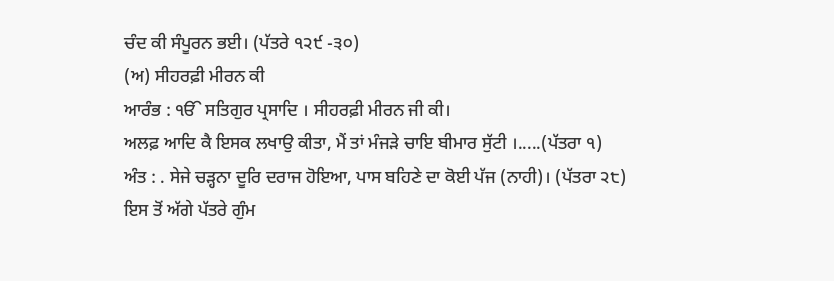ਚੰਦ ਕੀ ਸੰਪੂਰਨ ਭਈ। (ਪੱਤਰੇ ੧੨੯ -੩੦)
(ਅ) ਸੀਹਰਫ਼ੀ ਮੀਰਨ ਕੀ
ਆਰੰਭ : ੴ ਸਤਿਗੁਰ ਪ੍ਰਸਾਦਿ । ਸੀਹਰਫ਼ੀ ਮੀਰਨ ਜੀ ਕੀ।
ਅਲਫ਼ ਆਦਿ ਕੈ ਇਸਕ ਲਖਾਉ ਕੀਤਾ, ਮੈਂ ਤਾਂ ਮੰਜੜੇ ਚਾਇ ਬੀਮਾਰ ਸੁੱਟੀ ।.....(ਪੱਤਰਾ ੧)
ਅੰਤ : . ਸੇਜੇ ਚੜ੍ਹਨਾ ਦੂਰਿ ਦਰਾਜ ਹੋਇਆ, ਪਾਸ ਬਹਿਣੇ ਦਾ ਕੋਈ ਪੱਜ (ਨਾਹੀ)। (ਪੱਤਰਾ ੨੮)
ਇਸ ਤੋਂ ਅੱਗੇ ਪੱਤਰੇ ਗੁੰਮ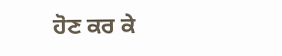ਹੋਣ ਕਰ ਕੇ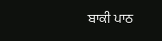ਬਾਕੀ ਪਾਠ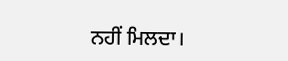ਨਹੀਂ ਮਿਲਦਾ।